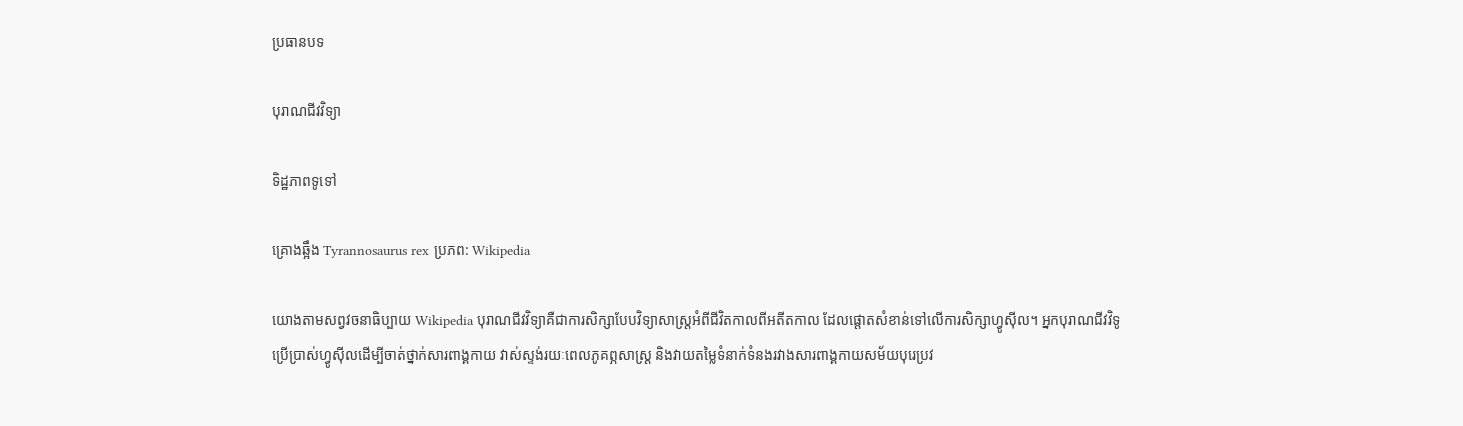ប្រធានបទ

បុរាណជីវវិទ្យា

ទិដ្ឋភាពទូទៅ

គ្រោងឆ្អឹង Tyrannosaurus rex ប្រភព: Wikipedia

យោងតាមសព្វវចនាធិប្បាយ Wikipedia បុរាណជីវវិទ្យាគឺជាការសិក្សាបែបវិទ្យាសាស្ត្រអំពីជីវិតកាលពីអតីតកាល ដែលផ្តោតសំខាន់ទៅលើការសិក្សាហ្វូស៊ីល។ អ្នកបុរាណជីវវិទូប្រើប្រាស់ហ្វូស៊ីលដើម្បីចាត់ថ្នាក់សារពាង្គកាយ វាស់ស្ទង់រយៈពេលភូគព្ភសាស្ត្រ និងវាយតម្លៃទំនាក់ទំនងរវាងសារពាង្គកាយសម័យបុរេប្រវ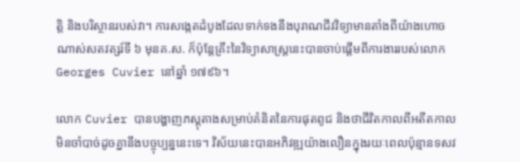ត្តិ និងបរិស្ថានរបស់វា។ ការសង្កេតដំបូងដែលទាក់ទងនឹងបុរាណជីវវិទ្យាមានតាំងពីយ៉ាងហោចណាស់សតវត្សរ៍ទី ៦ មុនគ.ស. ក៏ប៉ុន្តែគ្រឹះនៃវិទ្យាសាស្ត្រនេះបានចាប់ផ្តើមពីការងាររបស់លោក Georges Cuvier នៅឆ្នាំ ១៧៩៦។

លោក Cuvier បានបង្ហាញភស្តុតាងសម្រាប់គំនិតនៃការផុតពូជ និងថាជីវិតកាលពីអតីតកាលមិនចាំបាច់ដូចគ្នានឹងបច្ចុប្បន្ននេះទេ។ វិស័យនេះបានអភិវឌ្ឍយ៉ាងលឿនក្នុងរយៈពេលប៉ុន្មានទសវ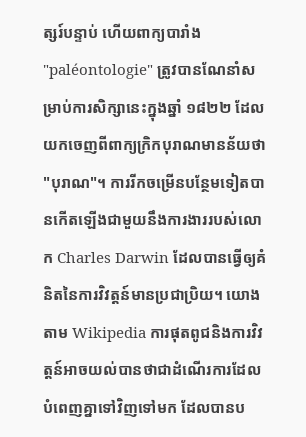ត្សរ៍បន្ទាប់ ហើយពាក្យបារាំង "paléontologie" ត្រូវបានណែនាំសម្រាប់ការសិក្សានេះក្នុងឆ្នាំ ១៨២២ ដែលយកចេញពីពាក្យក្រិកបុរាណមានន័យថា "បុរាណ"។ ការរីកចម្រើនបន្ថែមទៀតបានកើតឡើងជាមួយនឹងការងាររបស់លោក Charles Darwin ដែលបានធ្វើឲ្យគំនិតនៃការវិវត្តន៍មានប្រជាប្រិយ។ យោងតាម Wikipedia ការផុតពូជនិងការវិវត្តន៍អាចយល់បានថាជាដំណើរការដែលបំពេញគ្នាទៅវិញទៅមក ដែលបានប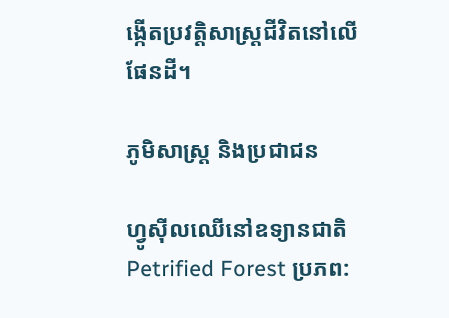ង្កើតប្រវត្តិសាស្ត្រជីវិតនៅលើផែនដី។

ភូមិសាស្ត្រ និងប្រជាជន

ហ្វូស៊ីលឈើនៅឧទ្យានជាតិ Petrified Forest ប្រភព: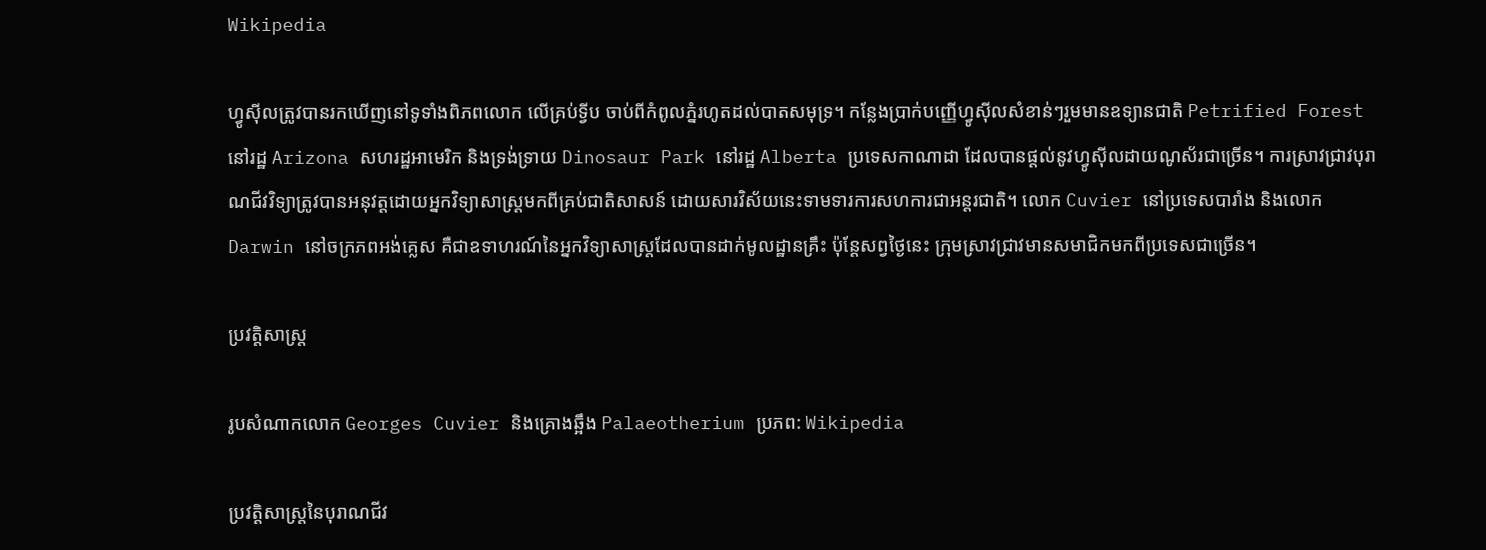Wikipedia

ហ្វូស៊ីលត្រូវបានរកឃើញនៅទូទាំងពិភពលោក លើគ្រប់ទ្វីប ចាប់ពីកំពូលភ្នំរហូតដល់បាតសមុទ្រ។ កន្លែងប្រាក់បញ្ញើហ្វូស៊ីលសំខាន់ៗរួមមានឧទ្យានជាតិ Petrified Forest នៅរដ្ឋ Arizona សហរដ្ឋអាមេរិក និងទ្រង់ទ្រាយ Dinosaur Park នៅរដ្ឋ Alberta ប្រទេសកាណាដា ដែលបានផ្តល់នូវហ្វូស៊ីលដាយណូស័រជាច្រើន។ ការស្រាវជ្រាវបុរាណជីវវិទ្យាត្រូវបានអនុវត្តដោយអ្នកវិទ្យាសាស្ត្រមកពីគ្រប់ជាតិសាសន៍ ដោយសារវិស័យនេះទាមទារការសហការជាអន្តរជាតិ។ លោក Cuvier នៅប្រទេសបារាំង និងលោក Darwin នៅចក្រភពអង់គ្លេស គឺជាឧទាហរណ៍នៃអ្នកវិទ្យាសាស្ត្រដែលបានដាក់មូលដ្ឋានគ្រឹះ ប៉ុន្តែសព្វថ្ងៃនេះ ក្រុមស្រាវជ្រាវមានសមាជិកមកពីប្រទេសជាច្រើន។

ប្រវត្តិសាស្ត្រ

រូបសំណាកលោក Georges Cuvier និងគ្រោងឆ្អឹង Palaeotherium ប្រភព: Wikipedia

ប្រវត្តិសាស្ត្រនៃបុរាណជីវ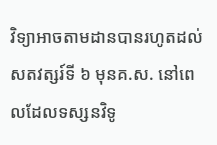វិទ្យាអាចតាមដានបានរហូតដល់សតវត្សរ៍ទី ៦ មុនគ.ស. នៅពេលដែលទស្សនវិទូ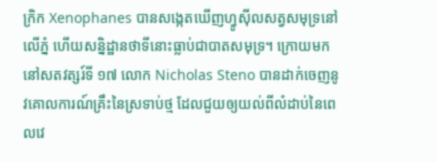ក្រិក Xenophanes បានសង្កេតឃើញហ្វូស៊ីលសត្វសមុទ្រនៅលើភ្នំ ហើយសន្និដ្ឋានថាទីនោះធ្លាប់ជាបាតសមុទ្រ។ ក្រោយមក នៅសតវត្សរ៍ទី ១៧ លោក Nicholas Steno បានដាក់ចេញនូវគោលការណ៍គ្រឹះនៃស្រទាប់ថ្ម ដែលជួយឲ្យយល់ពីលំដាប់នៃពេលវេ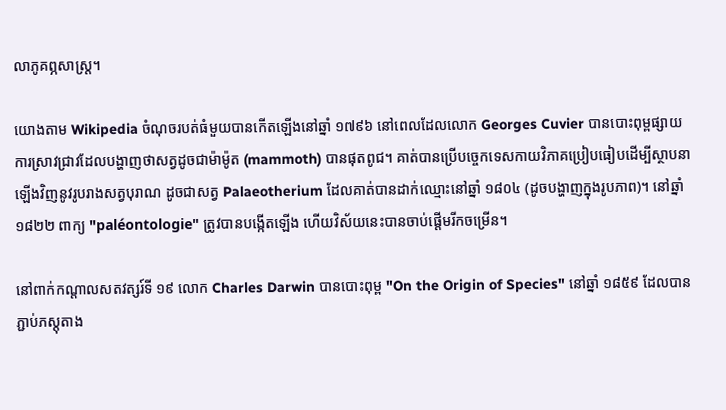លាភូគព្ភសាស្ត្រ។

យោងតាម Wikipedia ចំណុចរបត់ធំមួយបានកើតឡើងនៅឆ្នាំ ១៧៩៦ នៅពេលដែលលោក Georges Cuvier បានបោះពុម្ពផ្សាយការស្រាវជ្រាវដែលបង្ហាញថាសត្វដូចជាម៉ាម៉ូត (mammoth) បានផុតពូជ។ គាត់បានប្រើបច្ចេកទេសកាយវិភាគប្រៀបធៀបដើម្បីស្ថាបនាឡើងវិញនូវរូបរាងសត្វបុរាណ ដូចជាសត្វ Palaeotherium ដែលគាត់បានដាក់ឈ្មោះនៅឆ្នាំ ១៨០៤ (ដូចបង្ហាញក្នុងរូបភាព)។ នៅឆ្នាំ ១៨២២ ពាក្យ "paléontologie" ត្រូវបានបង្កើតឡើង ហើយវិស័យនេះបានចាប់ផ្តើមរីកចម្រើន។

នៅពាក់កណ្តាលសតវត្សរ៍ទី ១៩ លោក Charles Darwin បានបោះពុម្ព "On the Origin of Species" នៅឆ្នាំ ១៨៥៩ ដែលបានភ្ជាប់ភស្តុតាង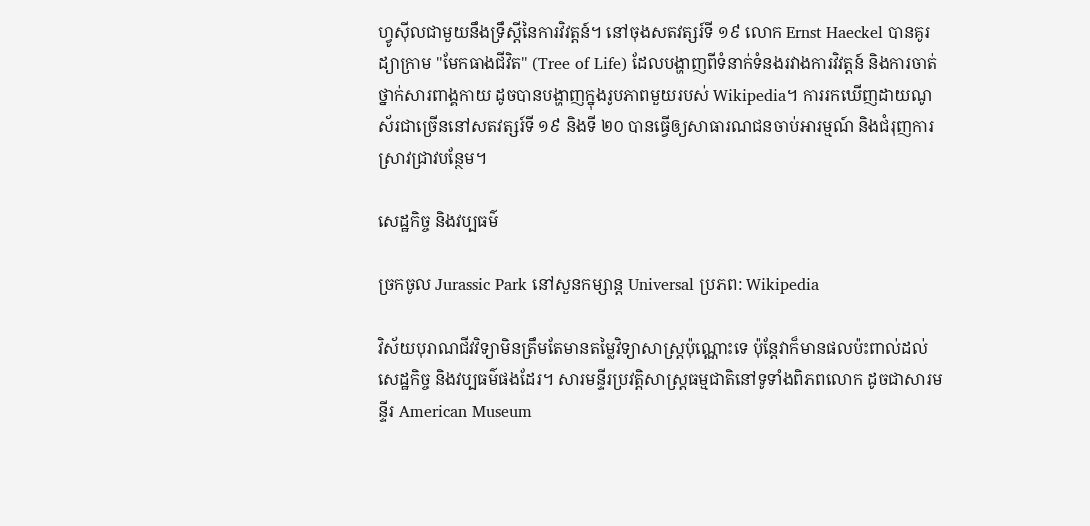ហ្វូស៊ីលជាមួយនឹងទ្រឹស្តីនៃការវិវត្តន៍។ នៅចុងសតវត្សរ៍ទី ១៩ លោក Ernst Haeckel បានគូរដ្យាក្រាម "មែកធាងជីវិត" (Tree of Life) ដែលបង្ហាញពីទំនាក់ទំនងរវាងការវិវត្តន៍ និងការចាត់ថ្នាក់សារពាង្គកាយ ដូចបានបង្ហាញក្នុងរូបភាពមួយរបស់ Wikipedia។ ការរកឃើញដាយណូស័រជាច្រើននៅសតវត្សរ៍ទី ១៩ និងទី ២០ បានធ្វើឲ្យសាធារណជនចាប់អារម្មណ៍ និងជំរុញការស្រាវជ្រាវបន្ថែម។

សេដ្ឋកិច្ច និងវប្បធម៌

ច្រកចូល Jurassic Park នៅសួនកម្សាន្ត Universal ប្រភព: Wikipedia

វិស័យបុរាណជីវវិទ្យាមិនត្រឹមតែមានតម្លៃវិទ្យាសាស្ត្រប៉ុណ្ណោះទេ ប៉ុន្តែវាក៏មានផលប៉ះពាល់ដល់សេដ្ឋកិច្ច និងវប្បធម៌ផងដែរ។ សារមន្ទីរប្រវត្តិសាស្ត្រធម្មជាតិនៅទូទាំងពិភពលោក ដូចជាសារមន្ទីរ American Museum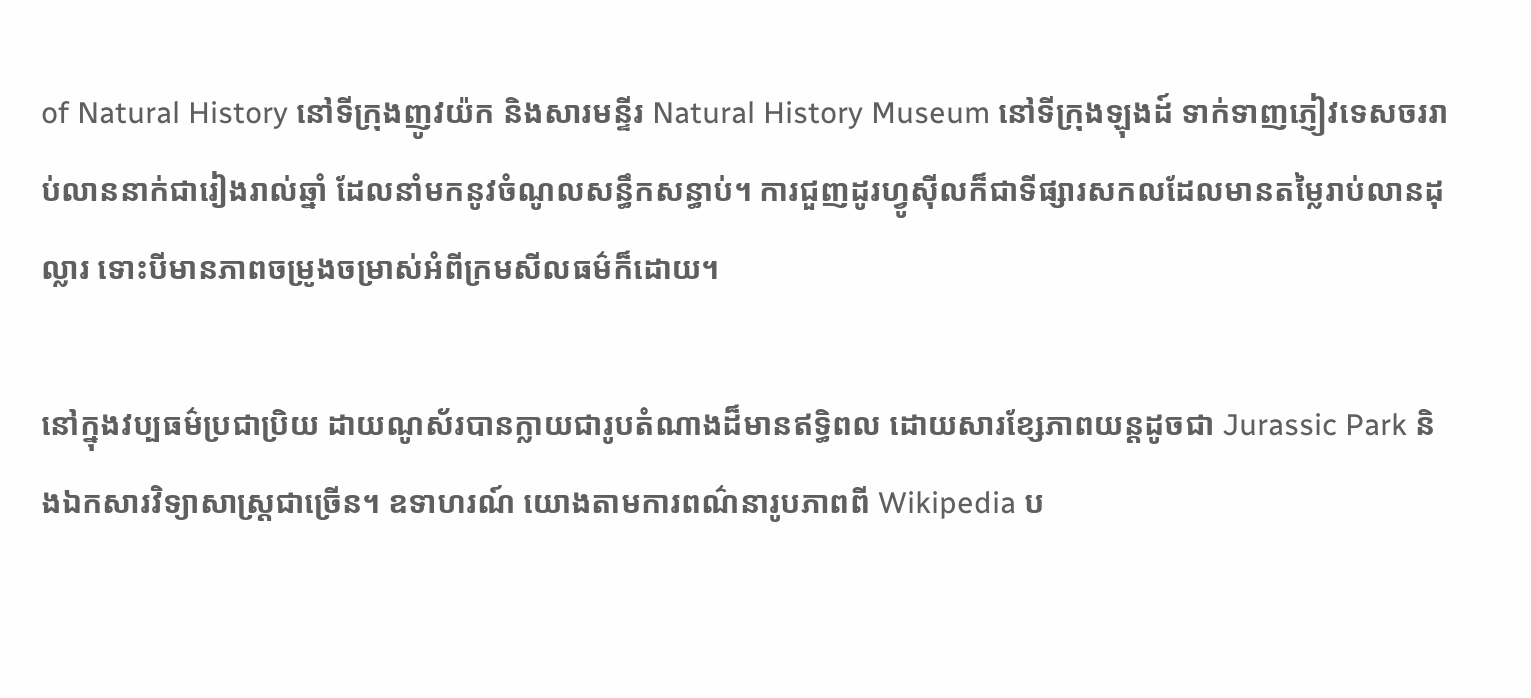of Natural History នៅទីក្រុងញូវយ៉ក និងសារមន្ទីរ Natural History Museum នៅទីក្រុងឡុងដ៍ ទាក់ទាញភ្ញៀវទេសចររាប់លាននាក់ជារៀងរាល់ឆ្នាំ ដែលនាំមកនូវចំណូលសន្ធឹកសន្ធាប់។ ការជួញដូរហ្វូស៊ីលក៏ជាទីផ្សារសកលដែលមានតម្លៃរាប់លានដុល្លារ ទោះបីមានភាពចម្រូងចម្រាស់អំពីក្រមសីលធម៌ក៏ដោយ។

នៅក្នុងវប្បធម៌ប្រជាប្រិយ ដាយណូស័របានក្លាយជារូបតំណាងដ៏មានឥទ្ធិពល ដោយសារខ្សែភាពយន្តដូចជា Jurassic Park និងឯកសារវិទ្យាសាស្ត្រជាច្រើន។ ឧទាហរណ៍ យោងតាមការពណ៌នារូបភាពពី Wikipedia ប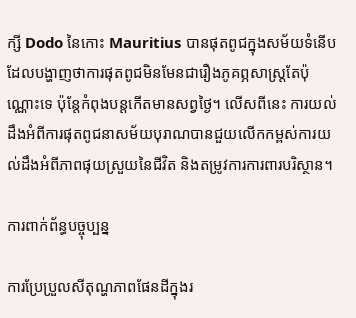ក្សី Dodo នៃកោះ Mauritius បានផុតពូជក្នុងសម័យទំនើប ដែលបង្ហាញថាការផុតពូជមិនមែនជារឿងភូគព្ភសាស្ត្រតែប៉ុណ្ណោះទេ ប៉ុន្តែកំពុងបន្តកើតមានសព្វថ្ងៃ។ លើសពីនេះ ការយល់ដឹងអំពីការផុតពូជនាសម័យបុរាណបានជួយលើកកម្ពស់ការយល់ដឹងអំពីភាពផុយស្រួយនៃជីវិត និងតម្រូវការការពារបរិស្ថាន។

ការពាក់ព័ន្ធបច្ចុប្បន្ន

ការប្រែប្រួលសីតុណ្ហភាពផែនដីក្នុងរ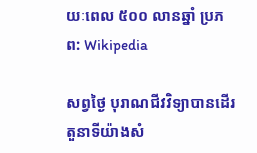យៈពេល ៥០០ លានឆ្នាំ ប្រភព: Wikipedia

សព្វថ្ងៃ បុរាណជីវវិទ្យាបានដើរតួនាទីយ៉ាងសំ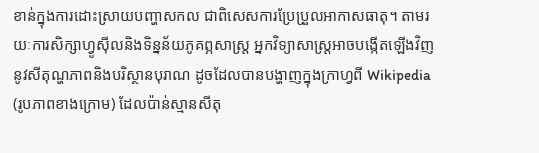ខាន់ក្នុងការដោះស្រាយបញ្ហាសកល ជាពិសេសការប្រែប្រួលអាកាសធាតុ។ តាមរយៈការសិក្សាហ្វូស៊ីលនិងទិន្នន័យភូគព្ភសាស្ត្រ អ្នកវិទ្យាសាស្ត្រអាចបង្កើតឡើងវិញនូវសីតុណ្ហភាពនិងបរិស្ថានបុរាណ ដូចដែលបានបង្ហាញក្នុងក្រាហ្វពី Wikipedia (រូបភាពខាងក្រោម) ដែលប៉ាន់ស្មានសីតុ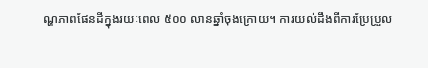ណ្ហភាពផែនដីក្នុងរយៈពេល ៥០០ លានឆ្នាំចុងក្រោយ។ ការយល់ដឹងពីការប្រែប្រួល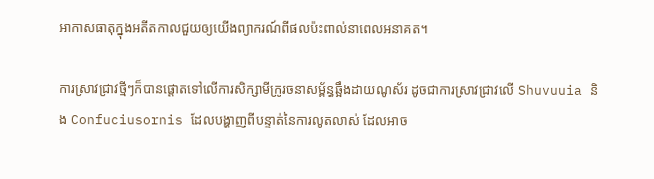អាកាសធាតុក្នុងអតីតកាលជួយឲ្យយើងព្យាករណ៍ពីផលប៉ះពាល់នាពេលអនាគត។

ការស្រាវជ្រាវថ្មីៗក៏បានផ្តោតទៅលើការសិក្សាមីក្រូរចនាសម្ព័ន្ធឆ្អឹងដាយណូស័រ ដូចជាការស្រាវជ្រាវលើ Shuvuuia និង Confuciusornis ដែលបង្ហាញពីបន្ទាត់នៃការលូតលាស់ ដែលអាច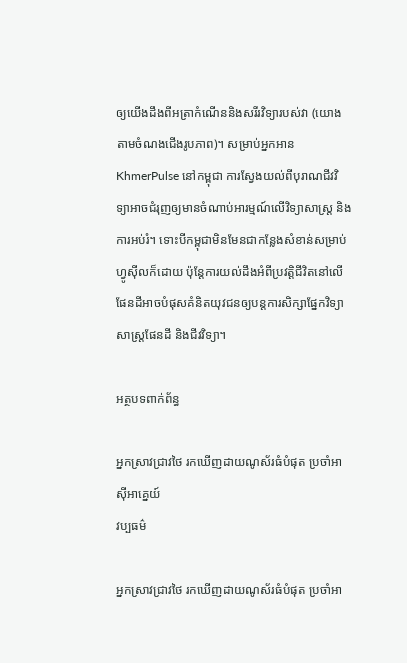ឲ្យយើងដឹងពីអត្រាកំណើននិងសរីរវិទ្យារបស់វា (យោងតាមចំណងជើងរូបភាព)។ សម្រាប់អ្នកអាន KhmerPulse នៅកម្ពុជា ការស្វែងយល់ពីបុរាណជីវវិទ្យាអាចជំរុញឲ្យមានចំណាប់អារម្មណ៍លើវិទ្យាសាស្ត្រ និងការអប់រំ។ ទោះបីកម្ពុជាមិនមែនជាកន្លែងសំខាន់សម្រាប់ហ្វូស៊ីលក៏ដោយ ប៉ុន្តែការយល់ដឹងអំពីប្រវត្តិជីវិតនៅលើផែនដីអាចបំផុសគំនិតយុវជនឲ្យបន្តការសិក្សាផ្នែកវិទ្យាសាស្ត្រផែនដី និងជីវវិទ្យា។

អត្ថបទពាក់ព័ន្ធ

អ្នកស្រាវជ្រាវថៃ រកឃើញដាយណូស័រធំបំផុត ប្រចាំអាស៊ីអាគ្នេយ៍
វប្បធម៌

អ្នកស្រាវជ្រាវថៃ រកឃើញដាយណូស័រធំបំផុត ប្រចាំអា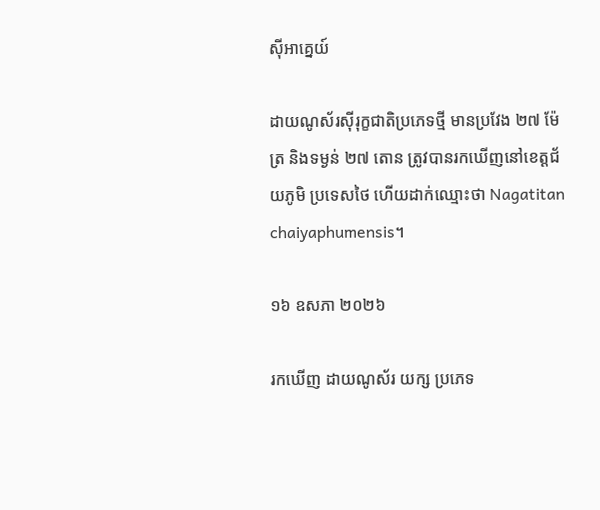ស៊ីអាគ្នេយ៍

ដាយណូស័រស៊ីរុក្ខជាតិប្រភេទថ្មី មានប្រវែង ២៧ ម៉ែត្រ និងទម្ងន់ ២៧ តោន ត្រូវបានរកឃើញនៅខេត្តជ័យភូមិ ប្រទេសថៃ ហើយដាក់ឈ្មោះថា Nagatitan chaiyaphumensis។

១៦ ឧសភា ២០២៦

រកឃើញ ដាយណូស័រ យក្ស ប្រភេទ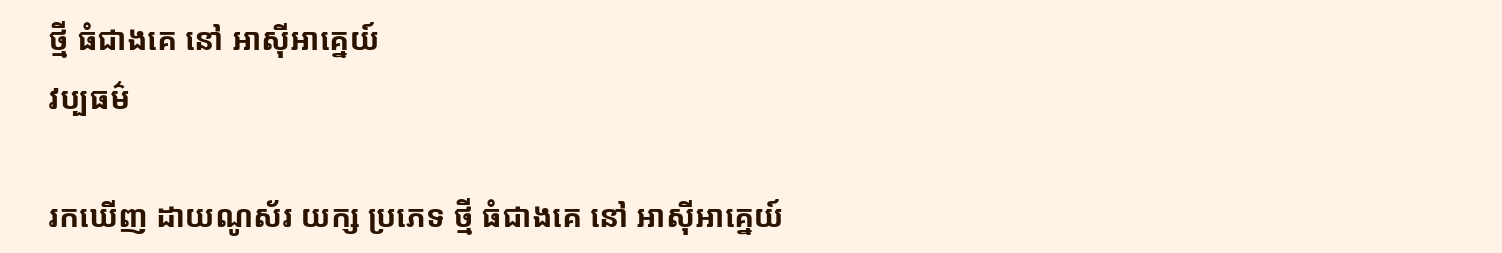ថ្មី ធំជាងគេ នៅ អាស៊ីអាគ្នេយ៍
វប្បធម៌

រកឃើញ ដាយណូស័រ យក្ស ប្រភេទ ថ្មី ធំជាងគេ នៅ អាស៊ីអាគ្នេយ៍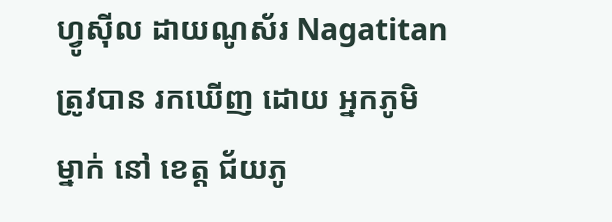ហ្វូស៊ីល ដាយណូស័រ Nagatitan ត្រូវបាន រកឃើញ ដោយ អ្នកភូមិ ម្នាក់ នៅ ខេត្ត ជ័យភូ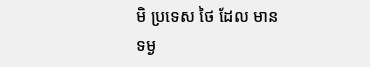មិ ប្រទេស ថៃ ដែល មាន ទម្ង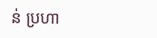ន់ ប្រហា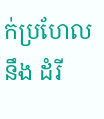ក់ប្រហែល នឹង ដំរី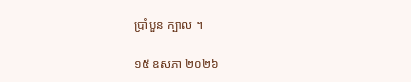ប្រាំបួន ក្បាល ។

១៥ ឧសភា ២០២៦